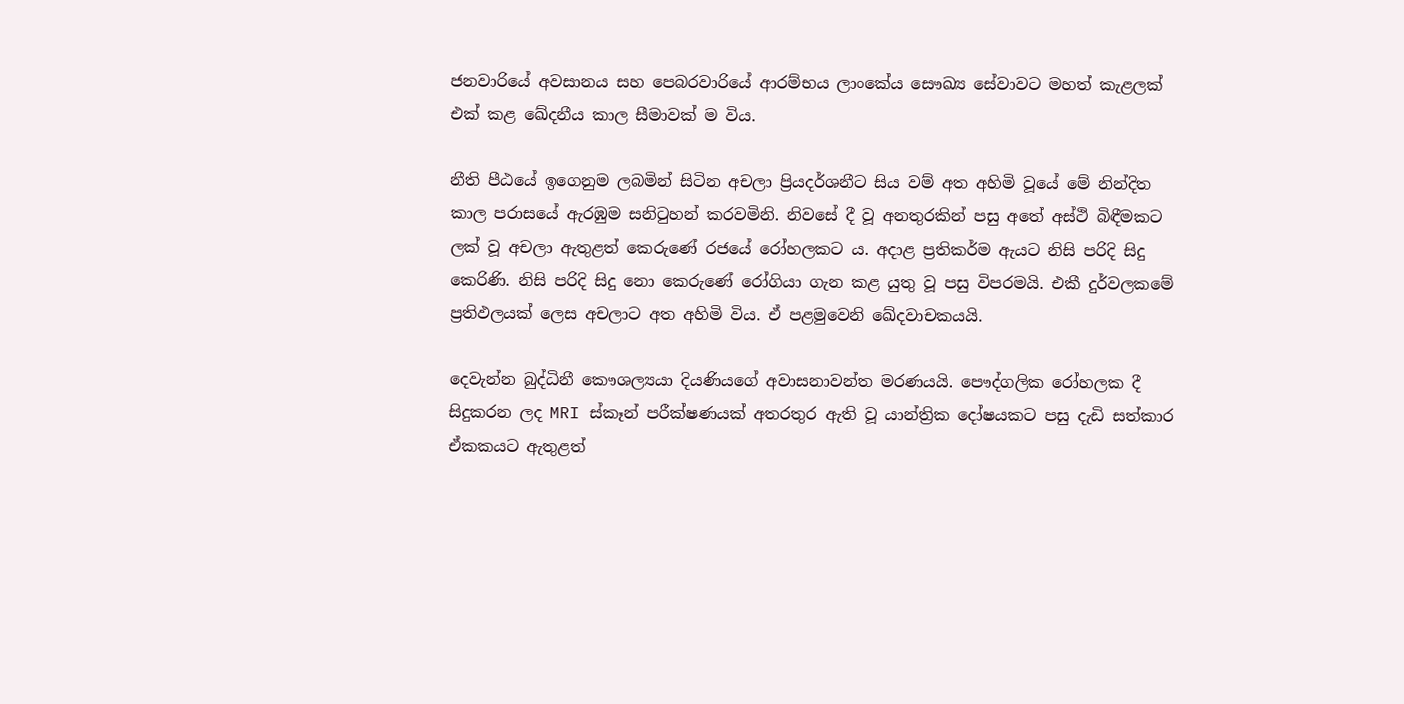ජනවාරියේ අවසානය සහ පෙබරවාරියේ ආරම්භය ලාංකේය සෞඛ්‍ය සේවාවට මහත් කැළලක් එක් කළ ඛේදනීය කාල සීමාවක් ම විය.

නීති පීඨයේ ඉගෙනුම ලබමින් සිටින අචලා ප්‍රියදර්ශනීට සිය වම් අත අහිමි වූයේ මේ නින්දිත කාල පරාසයේ ඇරඹුම සනිටුහන් කරවමිනි. නිවසේ දී වූ අනතුරකින් පසු අතේ අස්ථි බිඳීමකට ලක් වූ අචලා ඇතුළත් කෙරුණේ රජයේ රෝහලකට ය. අදාළ ප්‍රතිකර්ම ඇයට නිසි පරිදි සිදු කෙරිණි. නිසි පරිදි සිදු නො කෙරුණේ රෝගියා ගැන කළ යුතු වූ පසු විපරමයි. එකී දුර්වලකමේ ප්‍රතිඵලයක් ලෙස අචලාට අත අහිමි විය. ඒ පළමුවෙනි ඛේදවාචකයයි.

දෙවැන්න බුද්ධිනී කෞශල්‍යයා දියණියගේ අවාසනාවන්ත මරණයයි. පෞද්ගලික රෝහලක දී සිදුකරන ලද MRI ස්කෑන් පරීක්ෂණයක් අතරතුර ඇති වූ යාන්ත්‍රික දෝෂයකට පසු දැඩි සත්කාර ඒකකයට ඇතුළත්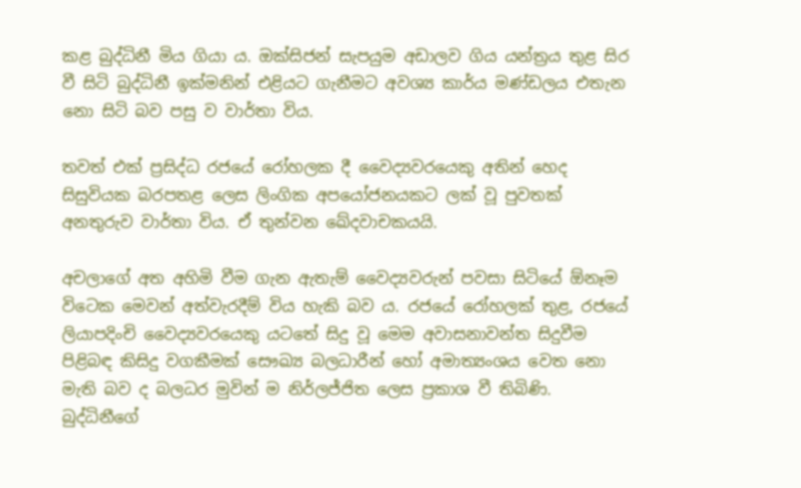කළ බුද්ධිනී මිය ගියා ය. ඔක්සිජන් සැපයුම අඩාලව ගිය යන්ත්‍රය තුළ සිර වී සිටි බුද්ධිනී ඉක්මනින් එළියට ගැනීමට අවශ්‍ය කාර්ය මණ්ඩලය එතැන නො සිටි බව පසු ව වාර්තා විය.

තවත් එක් ප්‍රසිද්ධ රජයේ රෝහලක දී වෛද්‍යවරයෙකු අතින් හෙද සිසුවියක බරපතළ ලෙස ලිංගික අපයෝජනයකට ලක් වූ පුවතක් අනතුරුව වාර්තා විය. ඒ තුන්වන ඛේදවාචකයයි.

අචලාගේ අත අහිමි වීම ගැන ඇතැම් වෛද්‍යවරුන් පවසා සිටියේ ඕනෑම විටෙක මෙවන් අත්වැරදීම් විය හැකි බව ය. රජයේ රෝහලක් තුළ, රජයේ ලියාපදිංචි වෛද්‍යවරයෙකු යටතේ සිදු වූ මෙම අවාසනාවන්ත සිදුවීම පිළිබඳ කිසිදු වගකීමක් සෞඛ්‍ය බලධාරීන් හෝ අමාත්‍යංශය වෙත නො මැති බව ද බලධර මුවින් ම නිර්ලජ්ජිත ලෙස ප්‍රකාශ වී තිබිණි.
බුද්ධිනීගේ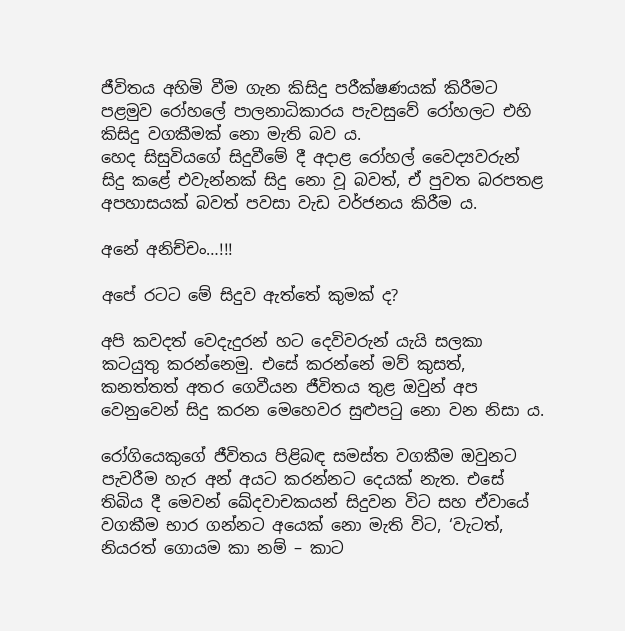ජීවිතය අහිමි වීම ගැන කිසිදු පරීක්ෂණයක් කිරීමට පළමුව රෝහලේ පාලනාධිකාරය පැවසුවේ රෝහලට එහි කිසිදු වගකීමක් නො මැති බව ය.
හෙද සිසුවියගේ සිදුවීමේ දී අදාළ රෝහල් වෛද්‍යවරුන් සිදු කළේ එවැන්නක් සිදු නො වූ බවත්, ඒ පුවත බරපතළ අපහාසයක් බවත් පවසා වැඩ වර්ජනය කිරීම ය.

අනේ අනිච්චං…!!!

අපේ රටට මේ සිදුව ඇත්තේ කුමක් ද?

අපි කවදත් වෙදැදුරන් හට දෙවිවරුන් යැයි සලකා කටයුතු කරන්නෙමු. එසේ කරන්නේ මව් කුසත්, කනත්තත් අතර ගෙවීයන ජීවිතය තුළ ඔවුන් අප වෙනුවෙන් සිදු කරන මෙහෙවර සුළුපටු නො වන නිසා ය.

රෝගියෙකුගේ ජීවිතය පිළිබඳ සමස්ත වගකීම ඔවුනට පැවරීම හැර අන් අයට කරන්නට දෙයක් නැත. එසේ තිබිය දී මෙවන් ඛේදවාචකයන් සිදුවන විට සහ ඒවායේ වගකීම භාර ගන්නට අයෙක් නො මැති විට, ‘වැටත්, නියරත් ගොයම කා නම් – කාට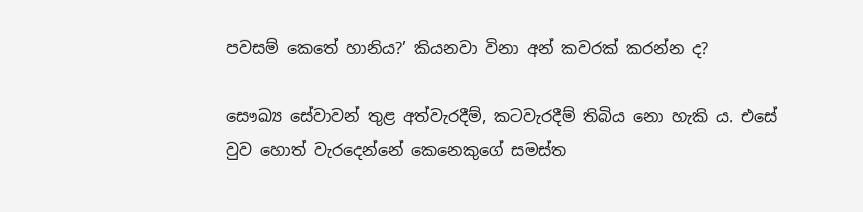පවසම් කෙතේ හානිය?’ කියනවා විනා අන් කවරක් කරන්න ද?

සෞඛ්‍ය සේවාවන් තුළ අත්වැරදීම්, කටවැරදීම් තිබිය නො හැකි ය. එසේ වුව හොත් වැරදෙන්නේ කෙනෙකුගේ සමස්ත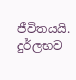ජීවිතයයි. දුර්ලභව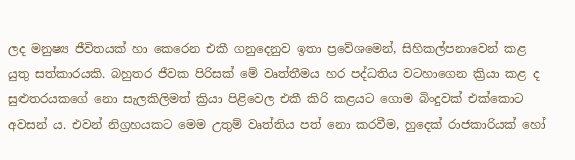ලද මනුෂ්‍ය ජීවිතයක් හා කෙරෙන එකී ගනුදෙනුව ඉතා ප්‍රවේශමෙන්, සිහිකල්පනාවෙන් කළ යුතු සත්කාරයකි. බහුතර ජීවක පිරිසක් මේ වෘත්තීමය හර පද්ධතිය වටහාගෙන ක්‍රියා කළ ද සුළුතරයකගේ නො සැලකිලිමත් ක්‍රියා පිළිවෙල එකී කිරි කළයට ගොම බිංදුවක් එක්කොට අවසන් ය. එවන් නිග්‍රහයකට මෙම උතුම් වෘත්තිය පත් නො කරවීම, හුදෙක් රාජකාරියක් හෝ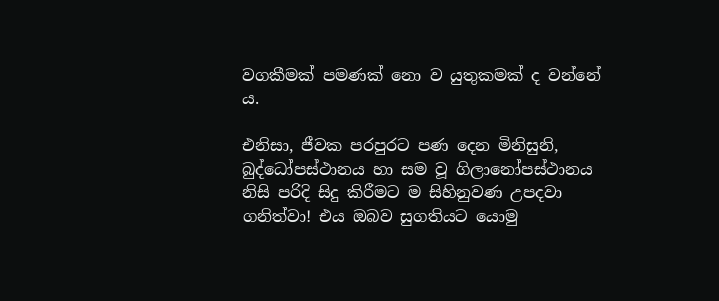වගකීමක් පමණක් නො ව යුතුකමක් ද වන්නේ ය.

එනිසා, ජීවක පරපුරට පණ දෙන මිනිසුනි, බුද්ධෝපස්ථානය හා සම වූ ගිලානෝපස්ථානය නිසි පරිදි සිදු කිරීමට ම සිහිනුවණ උපදවා ගනිත්වා! එය ඔබව සුගතියට යොමු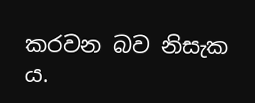කරවන බව නිසැක ය.